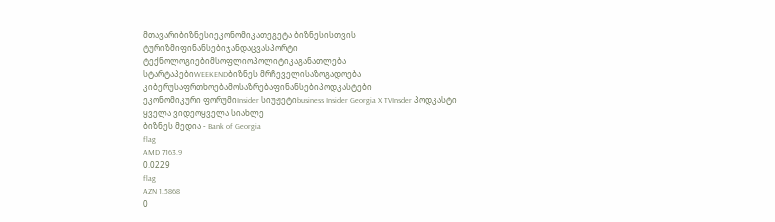მთავარიბიზნესიეკონომიკათეგეტა ბიზნესისთვის
ტურიზმიფინანსებიჯანდაცვასპორტი
ტექნოლოგიებიმსოფლიოპოლიტიკაგანათლება
სტარტაპებიWEEKENDბიზნეს მრჩეველისაზოგადოება
კიბერუსაფრთხოებამოსაზრებაფინანსებიპოდკასტები
ეკონომიკური ფორუმიInsider სიუჟეტიbusiness Insider Georgia X TVInsder პოდკასტი
ყველა ვიდეოყველა სიახლე
ბიზნეს მედია - Bank of Georgia
flag
AMD 7163.9
0.0229
flag
AZN 1.5868
0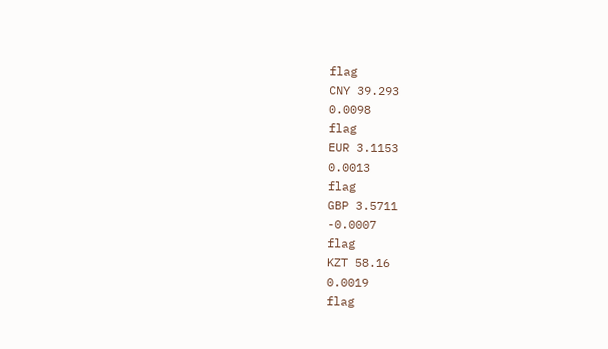flag
CNY 39.293
0.0098
flag
EUR 3.1153
0.0013
flag
GBP 3.5711
-0.0007
flag
KZT 58.16
0.0019
flag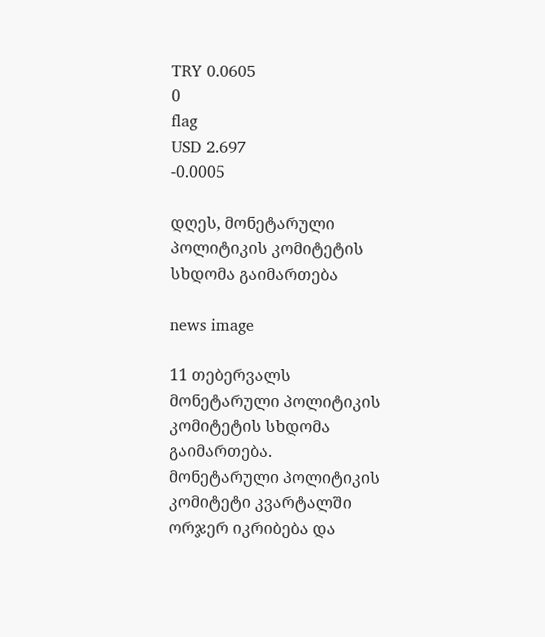TRY 0.0605
0
flag
USD 2.697
-0.0005

დღეს, მონეტარული პოლიტიკის კომიტეტის სხდომა გაიმართება

news image

11 თებერვალს მონეტარული პოლიტიკის კომიტეტის სხდომა გაიმართება. მონეტარული პოლიტიკის კომიტეტი კვარტალში ორჯერ იკრიბება და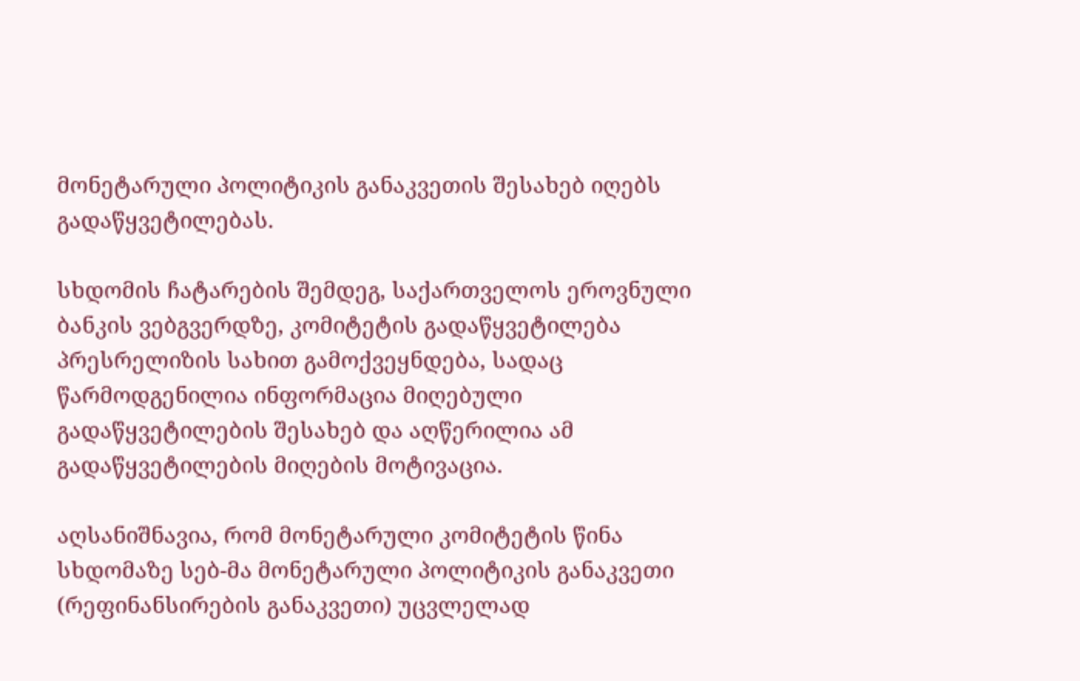მონეტარული პოლიტიკის განაკვეთის შესახებ იღებს გადაწყვეტილებას.

სხდომის ჩატარების შემდეგ, საქართველოს ეროვნული ბანკის ვებგვერდზე, კომიტეტის გადაწყვეტილება პრესრელიზის სახით გამოქვეყნდება, სადაც წარმოდგენილია ინფორმაცია მიღებული გადაწყვეტილების შესახებ და აღწერილია ამ გადაწყვეტილების მიღების მოტივაცია.

აღსანიშნავია, რომ მონეტარული კომიტეტის წინა სხდომაზე სებ-მა მონეტარული პოლიტიკის განაკვეთი (რეფინანსირების განაკვეთი) უცვლელად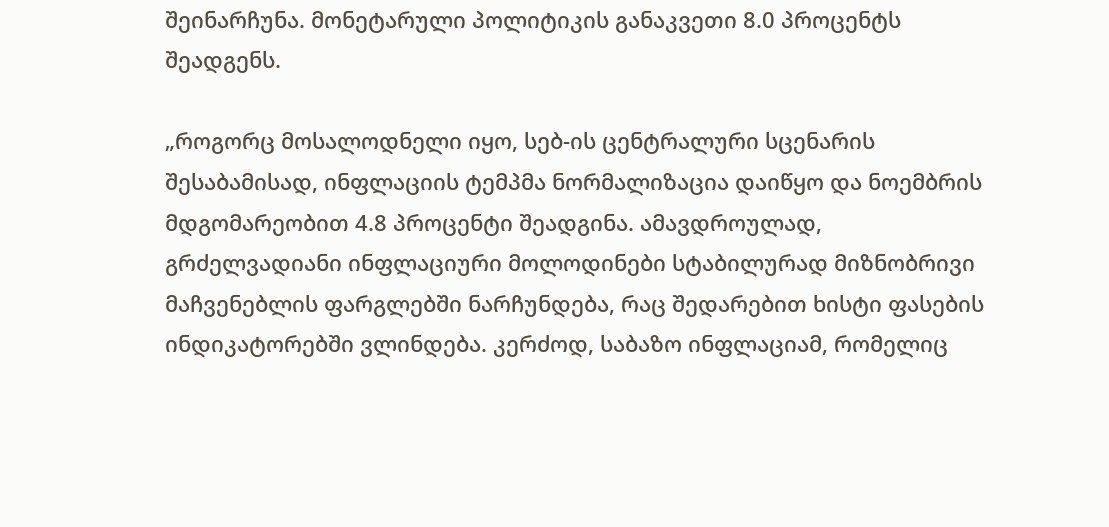შეინარჩუნა. მონეტარული პოლიტიკის განაკვეთი 8.0 პროცენტს შეადგენს.

„როგორც მოსალოდნელი იყო, სებ-ის ცენტრალური სცენარის შესაბამისად, ინფლაციის ტემპმა ნორმალიზაცია დაიწყო და ნოემბრის მდგომარეობით 4.8 პროცენტი შეადგინა. ამავდროულად, გრძელვადიანი ინფლაციური მოლოდინები სტაბილურად მიზნობრივი მაჩვენებლის ფარგლებში ნარჩუნდება, რაც შედარებით ხისტი ფასების ინდიკატორებში ვლინდება. კერძოდ, საბაზო ინფლაციამ, რომელიც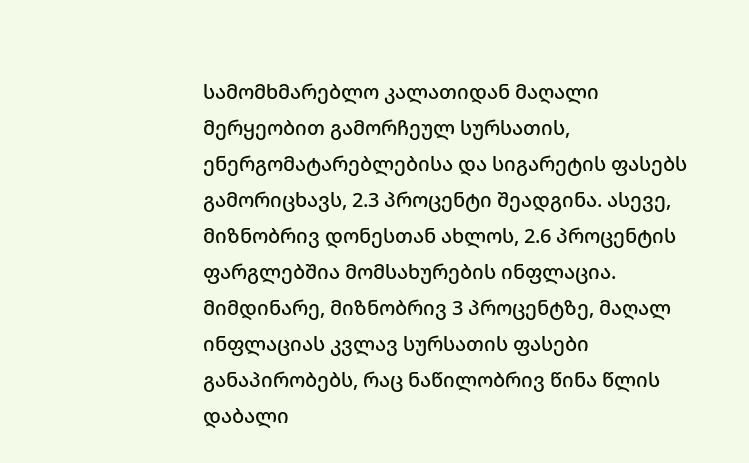სამომხმარებლო კალათიდან მაღალი მერყეობით გამორჩეულ სურსათის, ენერგომატარებლებისა და სიგარეტის ფასებს გამორიცხავს, 2.3 პროცენტი შეადგინა. ასევე, მიზნობრივ დონესთან ახლოს, 2.6 პროცენტის ფარგლებშია მომსახურების ინფლაცია. მიმდინარე, მიზნობრივ 3 პროცენტზე, მაღალ ინფლაციას კვლავ სურსათის ფასები განაპირობებს, რაც ნაწილობრივ წინა წლის დაბალი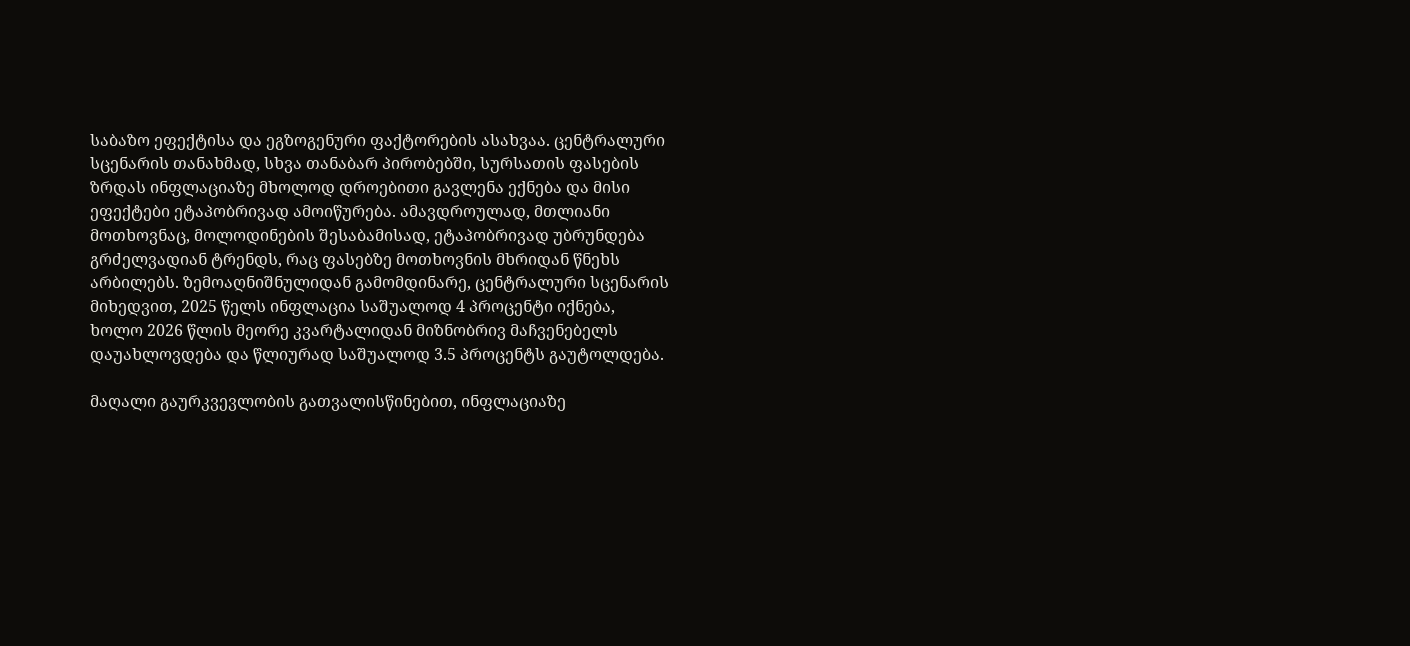საბაზო ეფექტისა და ეგზოგენური ფაქტორების ასახვაა. ცენტრალური სცენარის თანახმად, სხვა თანაბარ პირობებში, სურსათის ფასების ზრდას ინფლაციაზე მხოლოდ დროებითი გავლენა ექნება და მისი ეფექტები ეტაპობრივად ამოიწურება. ამავდროულად, მთლიანი მოთხოვნაც, მოლოდინების შესაბამისად, ეტაპობრივად უბრუნდება გრძელვადიან ტრენდს, რაც ფასებზე მოთხოვნის მხრიდან წნეხს არბილებს. ზემოაღნიშნულიდან გამომდინარე, ცენტრალური სცენარის მიხედვით, 2025 წელს ინფლაცია საშუალოდ 4 პროცენტი იქნება, ხოლო 2026 წლის მეორე კვარტალიდან მიზნობრივ მაჩვენებელს დაუახლოვდება და წლიურად საშუალოდ 3.5 პროცენტს გაუტოლდება.

მაღალი გაურკვევლობის გათვალისწინებით, ინფლაციაზე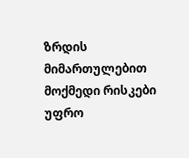ზრდის მიმართულებით მოქმედი რისკები უფრო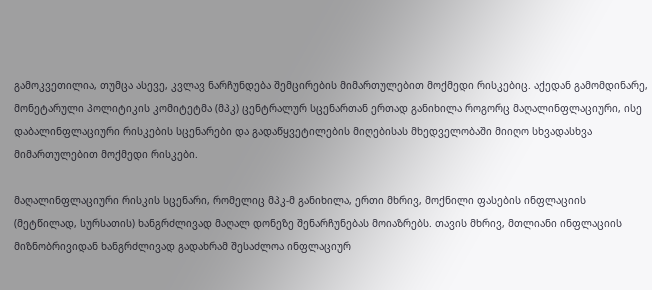გამოკვეთილია, თუმცა ასევე, კვლავ ნარჩუნდება შემცირების მიმართულებით მოქმედი რისკებიც. აქედან გამომდინარე, მონეტარული პოლიტიკის კომიტეტმა (მპკ) ცენტრალურ სცენართან ერთად განიხილა როგორც მაღალინფლაციური, ისე დაბალინფლაციური რისკების სცენარები და გადაწყვეტილების მიღებისას მხედველობაში მიიღო სხვადასხვა მიმართულებით მოქმედი რისკები.

მაღალინფლაციური რისკის სცენარი, რომელიც მპკ-მ განიხილა, ერთი მხრივ, მოქნილი ფასების ინფლაციის (მეტწილად, სურსათის) ხანგრძლივად მაღალ დონეზე შენარჩუნებას მოიაზრებს. თავის მხრივ, მთლიანი ინფლაციის მიზნობრივიდან ხანგრძლივად გადახრამ შესაძლოა ინფლაციურ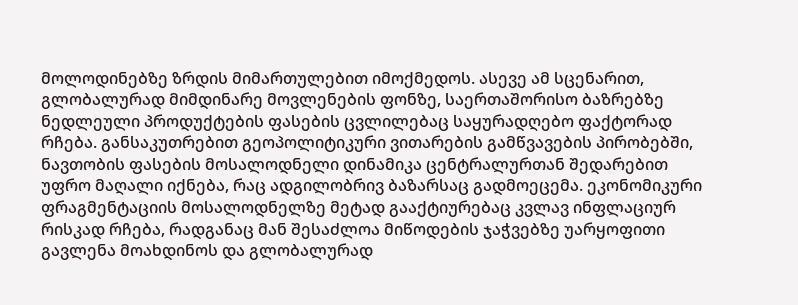მოლოდინებზე ზრდის მიმართულებით იმოქმედოს. ასევე ამ სცენარით, გლობალურად მიმდინარე მოვლენების ფონზე, საერთაშორისო ბაზრებზე ნედლეული პროდუქტების ფასების ცვლილებაც საყურადღებო ფაქტორად რჩება. განსაკუთრებით გეოპოლიტიკური ვითარების გამწვავების პირობებში, ნავთობის ფასების მოსალოდნელი დინამიკა ცენტრალურთან შედარებით უფრო მაღალი იქნება, რაც ადგილობრივ ბაზარსაც გადმოეცემა. ეკონომიკური ფრაგმენტაციის მოსალოდნელზე მეტად გააქტიურებაც კვლავ ინფლაციურ რისკად რჩება, რადგანაც მან შესაძლოა მიწოდების ჯაჭვებზე უარყოფითი გავლენა მოახდინოს და გლობალურად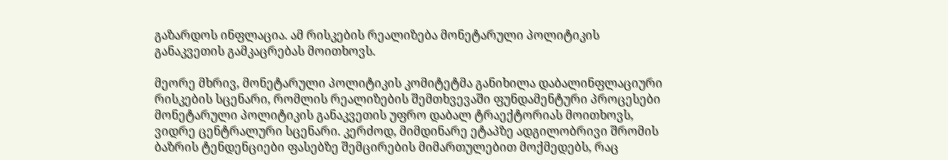გაზარდოს ინფლაცია. ამ რისკების რეალიზება მონეტარული პოლიტიკის განაკვეთის გამკაცრებას მოითხოვს.

მეორე მხრივ, მონეტარული პოლიტიკის კომიტეტმა განიხილა დაბალინფლაციური რისკების სცენარი, რომლის რეალიზების შემთხვევაში ფუნდამენტური პროცესები მონეტარული პოლიტიკის განაკვეთის უფრო დაბალ ტრაექტორიას მოითხოვს, ვიდრე ცენტრალური სცენარი. კერძოდ, მიმდინარე ეტაპზე ადგილობრივი შრომის ბაზრის ტენდენციები ფასებზე შემცირების მიმართულებით მოქმედებს, რაც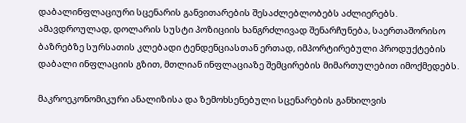დაბალინფლაციური სცენარის განვითარების შესაძლებლობებს აძლიერებს. ამავდროულად, დოლარის სუსტი პოზიციის ხანგრძლივად შენარჩუნება, საერთაშორისო ბაზრებზე სურსათის კლებადი ტენდენციასთან ერთად, იმპორტირებული პროდუქტების დაბალი ინფლაციის გზით, მთლიან ინფლაციაზე შემცირების მიმართულებით იმოქმედებს.

მაკროეკონომიკური ანალიზისა და ზემოხსენებული სცენარების განხილვის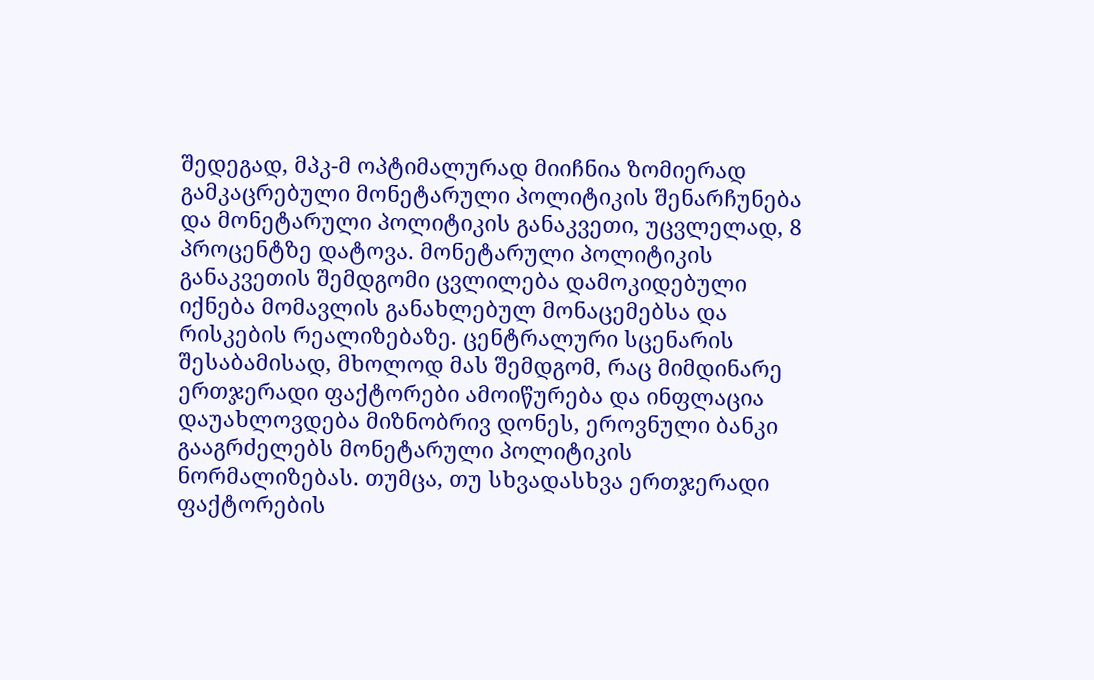შედეგად, მპკ-მ ოპტიმალურად მიიჩნია ზომიერად გამკაცრებული მონეტარული პოლიტიკის შენარჩუნება და მონეტარული პოლიტიკის განაკვეთი, უცვლელად, 8 პროცენტზე დატოვა. მონეტარული პოლიტიკის განაკვეთის შემდგომი ცვლილება დამოკიდებული იქნება მომავლის განახლებულ მონაცემებსა და რისკების რეალიზებაზე. ცენტრალური სცენარის შესაბამისად, მხოლოდ მას შემდგომ, რაც მიმდინარე ერთჯერადი ფაქტორები ამოიწურება და ინფლაცია დაუახლოვდება მიზნობრივ დონეს, ეროვნული ბანკი გააგრძელებს მონეტარული პოლიტიკის ნორმალიზებას. თუმცა, თუ სხვადასხვა ერთჯერადი ფაქტორების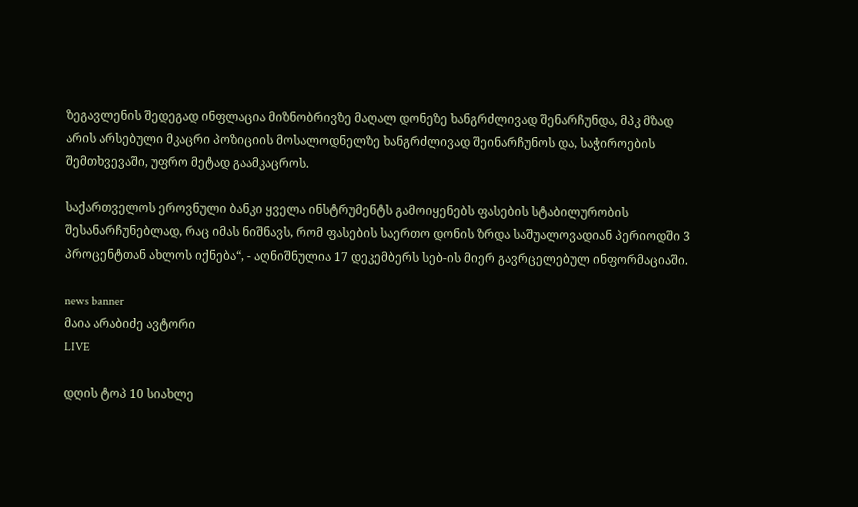ზეგავლენის შედეგად ინფლაცია მიზნობრივზე მაღალ დონეზე ხანგრძლივად შენარჩუნდა, მპკ მზად არის არსებული მკაცრი პოზიციის მოსალოდნელზე ხანგრძლივად შეინარჩუნოს და, საჭიროების შემთხვევაში, უფრო მეტად გაამკაცროს.

საქართველოს ეროვნული ბანკი ყველა ინსტრუმენტს გამოიყენებს ფასების სტაბილურობის შესანარჩუნებლად, რაც იმას ნიშნავს, რომ ფასების საერთო დონის ზრდა საშუალოვადიან პერიოდში 3 პროცენტთან ახლოს იქნება“, - აღნიშნულია 17 დეკემბერს სებ-ის მიერ გავრცელებულ ინფორმაციაში.

news banner
მაია არაბიძე ავტორი
LIVE

დღის ტოპ 10 სიახლე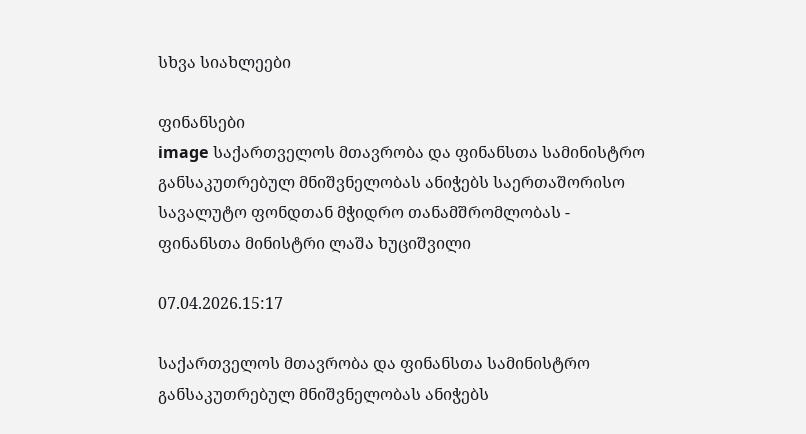სხვა სიახლეები

ფინანსები
image საქართველოს მთავრობა და ფინანსთა სამინისტრო განსაკუთრებულ მნიშვნელობას ანიჭებს საერთაშორისო სავალუტო ფონდთან მჭიდრო თანამშრომლობას - ფინანსთა მინისტრი ლაშა ხუციშვილი

07.04.2026.15:17

საქართველოს მთავრობა და ფინანსთა სამინისტრო განსაკუთრებულ მნიშვნელობას ანიჭებს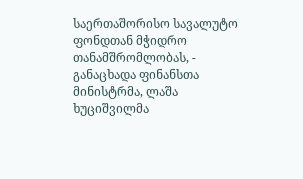საერთაშორისო სავალუტო ფონდთან მჭიდრო თანამშრომლობას, - განაცხადა ფინანსთა მინისტრმა, ლაშა ხუციშვილმა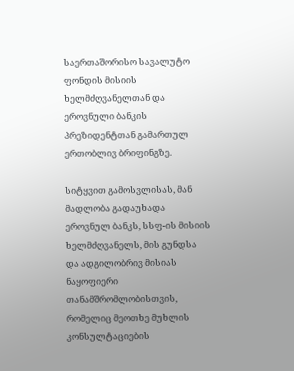საერთაშორისო სავალუტო ფონდის მისიის ხელმძღვანელთან და ეროვნული ბანკის პრეზიდენტთან გამართულ ერთობლივ ბრიფინგზე.

სიტყვით გამოსვლისას, მან მადლობა გადაუხადა ეროვნულ ბანკს, სსფ-ის მისიის ხელმძღვანელს, მის გუნდსა და ადგილობრივ მისიას ნაყოფიერი თანამშრომლობისთვის, რომელიც მეოთხე მუხლის კონსულტაციების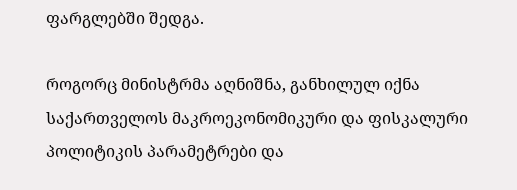ფარგლებში შედგა.

როგორც მინისტრმა აღნიშნა, განხილულ იქნა საქართველოს მაკროეკონომიკური და ფისკალური პოლიტიკის პარამეტრები და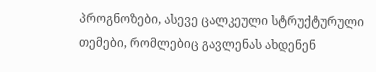პროგნოზები, ასევე ცალკეული სტრუქტურული თემები, რომლებიც გავლენას ახდენენ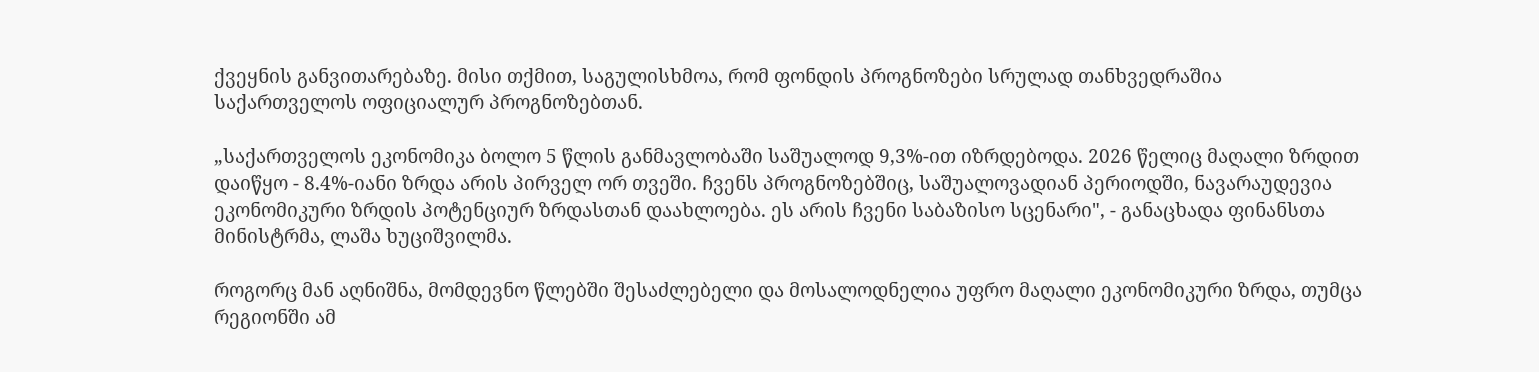ქვეყნის განვითარებაზე. მისი თქმით, საგულისხმოა, რომ ფონდის პროგნოზები სრულად თანხვედრაშია საქართველოს ოფიციალურ პროგნოზებთან.

„საქართველოს ეკონომიკა ბოლო 5 წლის განმავლობაში საშუალოდ 9,3%-ით იზრდებოდა. 2026 წელიც მაღალი ზრდით დაიწყო - 8.4%-იანი ზრდა არის პირველ ორ თვეში. ჩვენს პროგნოზებშიც, საშუალოვადიან პერიოდში, ნავარაუდევია ეკონომიკური ზრდის პოტენციურ ზრდასთან დაახლოება. ეს არის ჩვენი საბაზისო სცენარი", - განაცხადა ფინანსთა მინისტრმა, ლაშა ხუციშვილმა.

როგორც მან აღნიშნა, მომდევნო წლებში შესაძლებელი და მოსალოდნელია უფრო მაღალი ეკონომიკური ზრდა, თუმცა რეგიონში ამ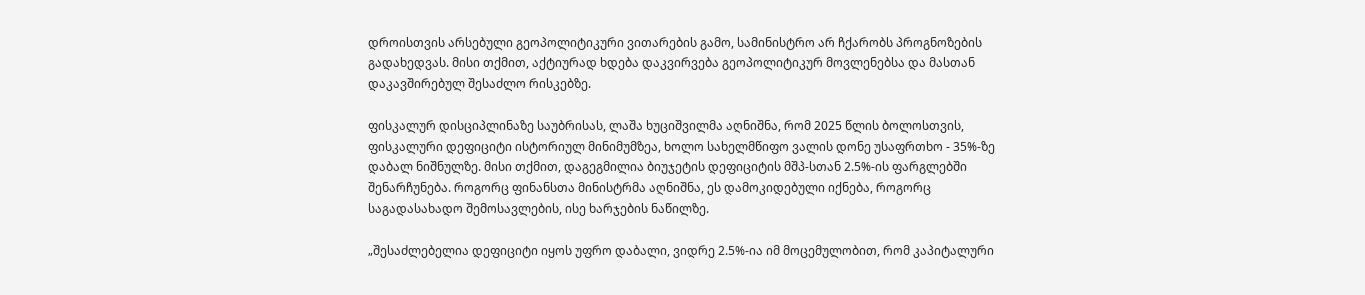დროისთვის არსებული გეოპოლიტიკური ვითარების გამო, სამინისტრო არ ჩქარობს პროგნოზების გადახედვას. მისი თქმით, აქტიურად ხდება დაკვირვება გეოპოლიტიკურ მოვლენებსა და მასთან დაკავშირებულ შესაძლო რისკებზე.

ფისკალურ დისციპლინაზე საუბრისას, ლაშა ხუციშვილმა აღნიშნა, რომ 2025 წლის ბოლოსთვის, ფისკალური დეფიციტი ისტორიულ მინიმუმზეა, ხოლო სახელმწიფო ვალის დონე უსაფრთხო - 35%-ზე დაბალ ნიშნულზე. მისი თქმით, დაგეგმილია ბიუჯეტის დეფიციტის მშპ-სთან 2.5%-ის ფარგლებში შენარჩუნება. როგორც ფინანსთა მინისტრმა აღნიშნა, ეს დამოკიდებული იქნება, როგორც საგადასახადო შემოსავლების, ისე ხარჯების ნაწილზე.

„შესაძლებელია დეფიციტი იყოს უფრო დაბალი, ვიდრე 2.5%-ია იმ მოცემულობით, რომ კაპიტალური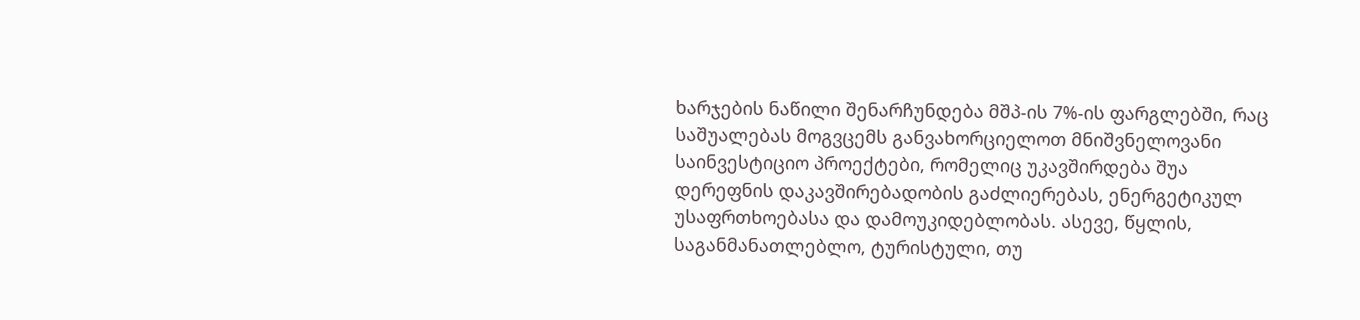ხარჯების ნაწილი შენარჩუნდება მშპ-ის 7%-ის ფარგლებში, რაც საშუალებას მოგვცემს განვახორციელოთ მნიშვნელოვანი საინვესტიციო პროექტები, რომელიც უკავშირდება შუა დერეფნის დაკავშირებადობის გაძლიერებას, ენერგეტიკულ უსაფრთხოებასა და დამოუკიდებლობას. ასევე, წყლის, საგანმანათლებლო, ტურისტული, თუ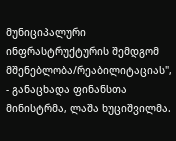მუნიციპალური ინფრასტრუქტურის შემდგომ მშენებლობა/რეაბილიტაციას", - განაცხადა ფინანსთა მინისტრმა, ლაშა ხუციშვილმა.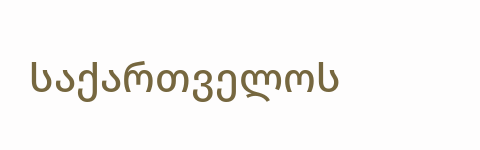საქართველოს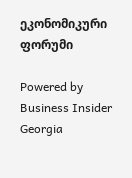ეკონომიკური ფორუმი

Powered by Business Insider Georgia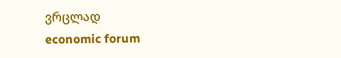ვრცლად
economic forum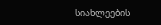სიახლეების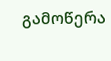გამოწერა